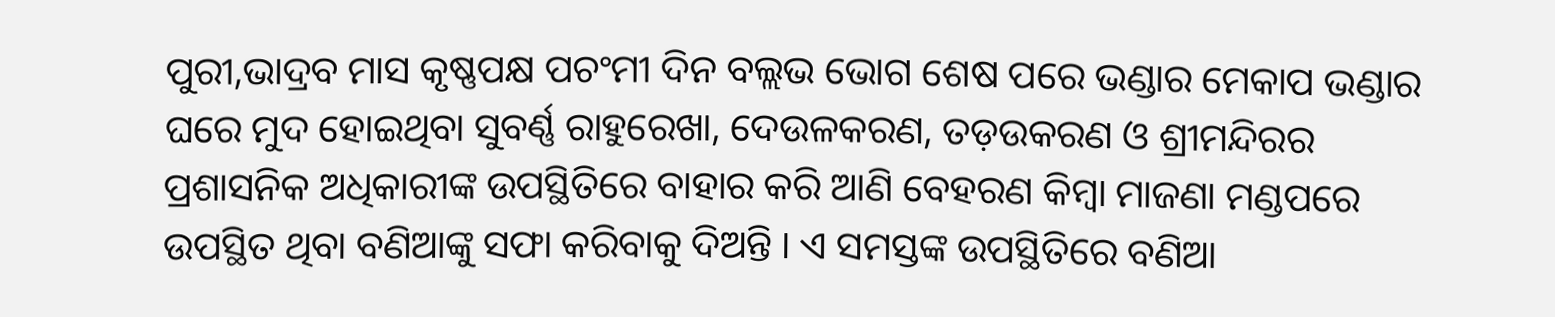ପୁରୀ,ଭାଦ୍ରବ ମାସ କୃଷ୍ଣପକ୍ଷ ପଚଂମୀ ଦିନ ବଲ୍ଲଭ ଭୋଗ ଶେଷ ପରେ ଭଣ୍ଡାର ମେକାପ ଭଣ୍ଡାର ଘରେ ମୁଦ ହୋଇଥିବା ସୁବର୍ଣ୍ଣ ରାହୁରେଖା, ଦେଉଳକରଣ, ତଡ଼ଉକରଣ ଓ ଶ୍ରୀମନ୍ଦିରର ପ୍ରଶାସନିକ ଅଧିକାରୀଙ୍କ ଉପସ୍ଥିତିରେ ବାହାର କରି ଆଣି ବେହରଣ କିମ୍ବା ମାଜଣା ମଣ୍ଡପରେ ଉପସ୍ଥିତ ଥିବା ବଣିଆଙ୍କୁ ସଫା କରିବାକୁ ଦିଅନ୍ତି । ଏ ସମସ୍ତଙ୍କ ଉପସ୍ଥିତିରେ ବଣିଆ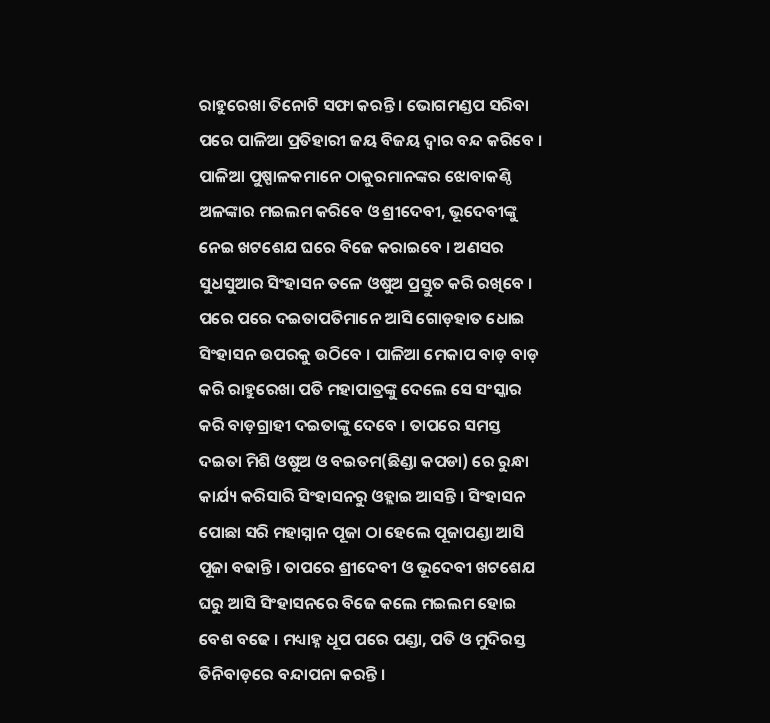ରାହୁରେଖା ତିନୋଟି ସଫା କରନ୍ତି । ଭୋଗମଣ୍ଡପ ସରିବା ପରେ ପାଳିଆ ପ୍ରତିହାରୀ ଜୟ ବିଜୟ ଦ୍ଵାର ବନ୍ଦ କରିବେ । ପାଳିଆ ପୁଷ୍ପାଳକମାନେ ଠାକୁରମାନଙ୍କର ଝୋବାକଣ୍ଠି ଅଳଙ୍କାର ମଇଲମ କରିବେ ଓ ଶ୍ରୀଦେବୀ, ଭୂଦେବୀଙ୍କୁ ନେଇ ଖଟଶେଯ ଘରେ ବିଜେ କରାଇବେ । ଅଣସର ସୁଧସୁଆର ସିଂହାସନ ତଳେ ଓଷୁଅ ପ୍ରସ୍ତୁତ କରି ରଖିବେ । ପରେ ପରେ ଦଇତାପତିମାନେ ଆସି ଗୋଡ଼ହାତ ଧୋଇ ସିଂହାସନ ଉପରକୁ ଉଠିବେ । ପାଳିଆ ମେକାପ ବାଡ଼ ବାଡ଼ କରି ରାହୁରେଖା ପତି ମହାପାତ୍ରଙ୍କୁ ଦେଲେ ସେ ସଂସ୍କାର କରି ବାଡ଼ଗ୍ରାହୀ ଦଇତାଙ୍କୁ ଦେବେ । ତାପରେ ସମସ୍ତ ଦଇତା ମିଶି ଓଷୁଅ ଓ ବଇତମ(ଛିଣ୍ଡା କପଡା) ରେ ରୁନ୍ଧା କାର୍ଯ୍ୟ କରିସାରି ସିଂହାସନରୁ ଓହ୍ଲାଇ ଆସନ୍ତି । ସିଂହାସନ ପୋଛା ସରି ମହାସ୍ନାନ ପୂଜା ଠା ହେଲେ ପୂଜାପଣ୍ଡା ଆସି ପୂଜା ବଢାନ୍ତି । ତାପରେ ଶ୍ରୀଦେବୀ ଓ ଭୂଦେବୀ ଖଟଶେଯ ଘରୁ ଆସି ସିଂହାସନରେ ବିଜେ କଲେ ମଇଲମ ହୋଇ ବେଶ ବଢେ । ମଧ୍ୟାହ୍ନ ଧୂପ ପରେ ପଣ୍ଡା, ପତି ଓ ମୁଦିରସ୍ତ ତିନିବାଡ଼ରେ ବନ୍ଦାପନା କରନ୍ତି ।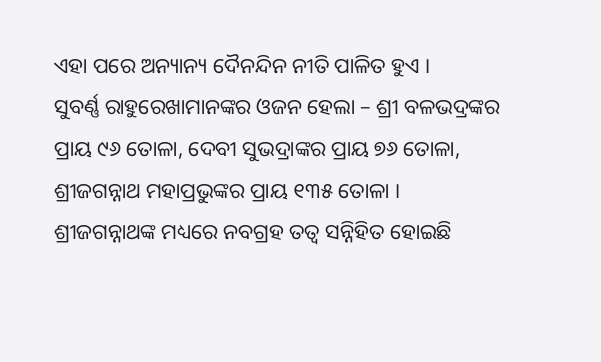ଏହା ପରେ ଅନ୍ୟାନ୍ୟ ଦୈନନ୍ଦିନ ନୀତି ପାଳିତ ହୁଏ ।
ସୁବର୍ଣ୍ଣ ରାହୁରେଖାମାନଙ୍କର ଓଜନ ହେଲା – ଶ୍ରୀ ବଳଭଦ୍ରଙ୍କର ପ୍ରାୟ ୯୬ ତୋଳା, ଦେବୀ ସୁଭଦ୍ରାଙ୍କର ପ୍ରାୟ ୭୬ ତୋଳା, ଶ୍ରୀଜଗନ୍ନାଥ ମହାପ୍ରଭୁଙ୍କର ପ୍ରାୟ ୧୩୫ ତୋଳା ।
ଶ୍ରୀଜଗନ୍ନାଥଙ୍କ ମଧ୍ୟରେ ନବଗ୍ରହ ତତ୍ଵ ସନ୍ନିହିତ ହୋଇଛି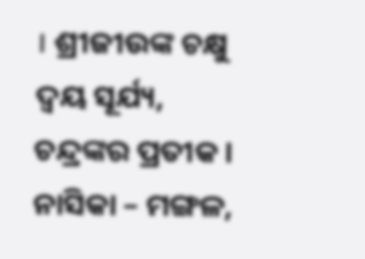। ଶ୍ରୀଜୀଉଙ୍କ ଚକ୍ଷୁ ଦ୍ଵୟ ସୂର୍ଯ୍ୟ, ଚନ୍ଦ୍ରଙ୍କର ପ୍ରତୀକ । ନାସିକା – ମଙ୍ଗଳ,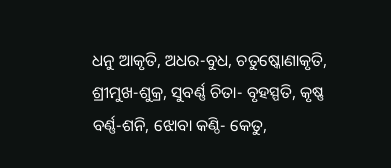ଧନୁ ଆକୃତି, ଅଧର-ବୁଧ, ଚତୁଷ୍କୋଣାକୃତି, ଶ୍ରୀମୁଖ-ଶୁକ୍ର, ସୁବର୍ଣ୍ଣ ଚିତା- ବୃହସ୍ପତି, କୃଷ୍ଣ ବର୍ଣ୍ଣ-ଶନି, ଝୋବା କଣ୍ଠି- କେତୁ,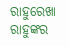ରାହୁରେଖା ରାହୁଙ୍କର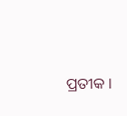ପ୍ରତୀକ ।